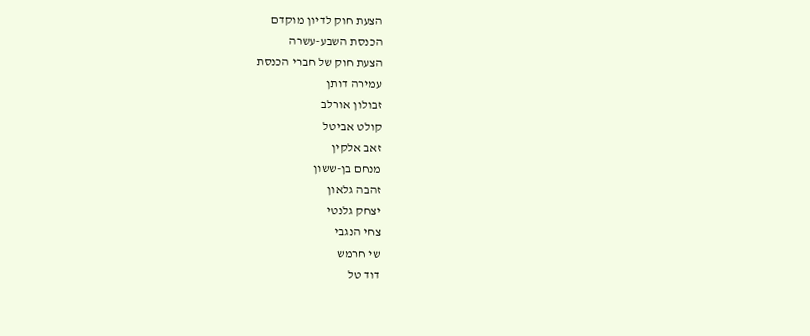הצעת חוק לדיון מוקדם
הכנסת השבע-עשרה
הצעת חוק של חברי הכנסת
עמירה דותן
זבולון אורלב
קולט אביטל
זאב אלקין
מנחם בן-ששון
זהבה גלאון
יצחק גלנטי
צחי הנגבי
שי חרמש
דוד טל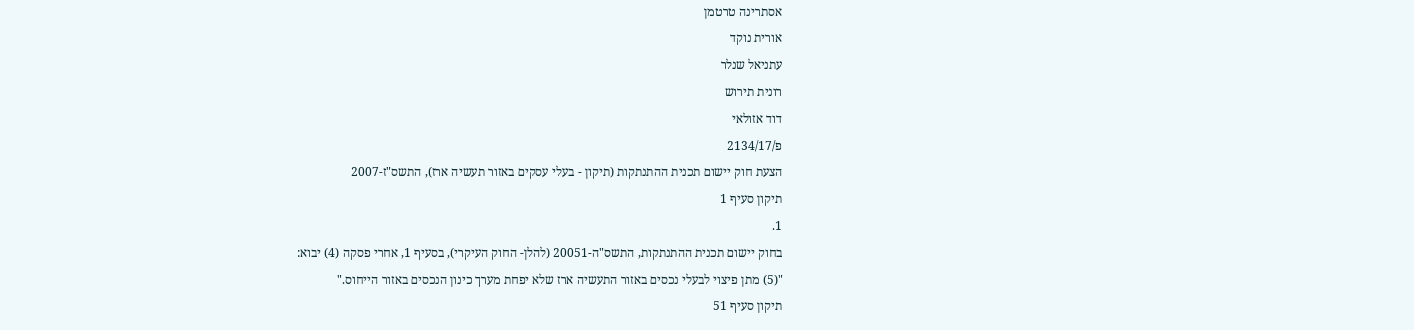אסתרינה טרטמן
אורית נוקד
עתניאל שנלר
רונית תירוש
דוד אזולאי
פ/2134/17
הצעת חוק יישום תכנית ההתנתקות (תיקון - בעלי עסקים באזור תעשיה ארז), התשס"ז-2007
תיקון סעיף 1
1.
בחוק יישום תכנית ההתנתקות, התשס"ה-20051 (להלן- החוק העיקרי), בסעיף 1, אחרי פסקה (4) יבוא:
"(5) מתן פיצוי לבעלי נכסים באזור התעשיה ארז שלא יפחת מערך כינון הנכסים באזור הייחוס."
תיקון סעיף 51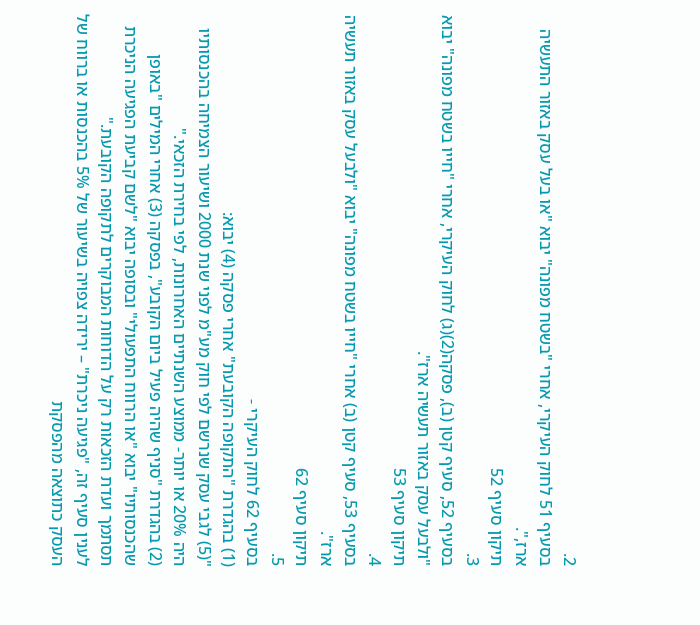2.
בסעיף 51 לחוק העיקרי, אחרי "בשטח מפונה" יבוא "או בעל עסק באזור התעשיה ארז,".
תיקון סעיף 52
3.
בסעיף 52, סעיף קטן (ב), פסקה(2)(ג) לחוק העיקרי, אחרי "חייו בשטח מפונה" יבוא "ולבעל עסק באזור תעשיה ארז".
תיקון סעיף 53
4.
בסעיף 53, סעיף קטן (ב) אחרי "חייו בשטח מפונה" יבוא "ולבעל עסק באזור תעשיה ארז".
תיקון סעיף 62
5.
בסעיף 62 לחוק העיקרי -
(1) בהגדרת "התקופה הקובעת" אחרי פסקה (4) יבוא:
"(5) לגבי עסק שנרשם לפי חוק מע"מ לפני שנת 2000 ושיעור הצמיחה בהכנסותיו היה 20% או יותר- ממוצע השנתיים האחרונות, לפי בחירת הזכאי."
(2) בהגדרת "סניף שהיה פעיל ביום הקובע", בפסקה (3) אחרי המילים "באופן שהכנסותיו" יבוא "או הרווח התפעולי" ובסופה יבוא "לשם קביעת הפגיעה הניכרת תסתמך ועדת הזכאות רק על הדוחות המבוקרים לתקופה הקובעת."
לענין סעיף זה, "פגיעה ניכרת" – ירידה צפויה בשיעור של 5% בהכנסות או ברווח של העסק כתוצאה מהפסקת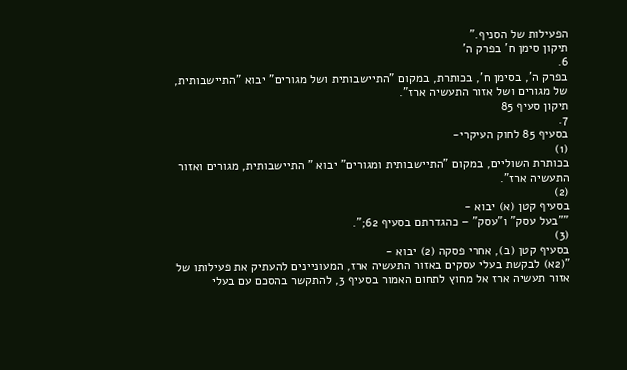הפעילות של הסניף."
תיקון סימן ח' בפרק ה'
6.
בפרק ה', בסימן ח', בכותרת, במקום "התיישבותית ושל מגורים" יבוא "התיישבותית, של מגורים ושל אזור התעשיה ארז".
תיקון סעיף 85
7.
בסעיף 85 לחוק העיקרי-
(1)
בכותרת השוליים, במקום "התיישבותית ומגורים" יבוא " התיישבותית, מגורים ואזור התעשיה ארז".
(2)
בסעיף קטן (א) יבוא -
""בעל עסק" ו"עסק" – כהגדרתם בסעיף 62;".
(3)
בסעיף קטן (ב), אחרי פסקה (2) יבוא -
"(2א) לבקשת בעלי עסקים באזור התעשיה ארז, המעוניינים להעתיק את פעילותו של אזור תעשיה ארז אל מחוץ לתחום האמור בסעיף 3, להתקשר בהסכם עם בעלי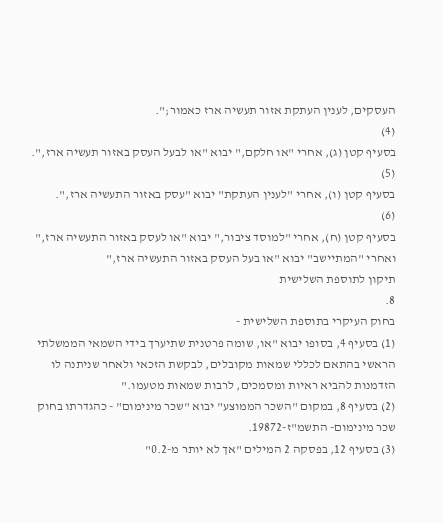העסקים, לענין העתקת אזור תעשיה ארז כאמור;".
(4)
בסעיף קטן (ג), אחרי "או חלקם," יבוא "או לבעל העסק באזור תעשיה ארז,".
(5)
בסעיף קטן (ו), אחרי "לענין העתקת" יבוא "עסק באזור התעשיה ארז,".
(6)
בסעיף קטן (ח), אחרי "למוסד ציבור," יבוא "או לעסק באזור התעשיה ארז," ואחרי "המתיישב" יבוא "או בעל העסק באזור התעשיה ארז,"
תיקון לתוספת השלישית
8.
בחוק העיקרי בתוספת השלישית -
(1) בסעיף 4, בסופו יבוא "או, שומה פרטנית שתיערך בידי השמאי הממשלתי הראשי בהתאם לכללי שמאות מקובלים, לבקשת הזכאי ולאחר שניתנה לו הזדמנות להביא ראיות ומסמכים, לרבות שמאות מטעמו."
(2) בסעיף 8, במקום "השכר הממוצע" יבוא "שכר מינימום" - כהגדרתו בחוק שכר מינימום- התשמ"ז-19872.
(3) בסעיף 12, בפסקה 2 המילים "אך לא יותר מ-0.2"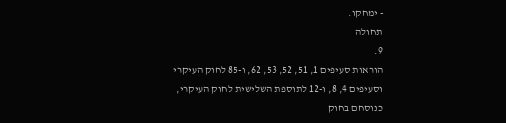- ימחקו.
תחולה
9.
הוראות סעיפים 1, 51, 52, 53, 62, ו-85 לחוק העיקרי וסעיפים 4, 8, ו-12 לתוספת השלישית לחוק העיקרי, כנוסחם בחוק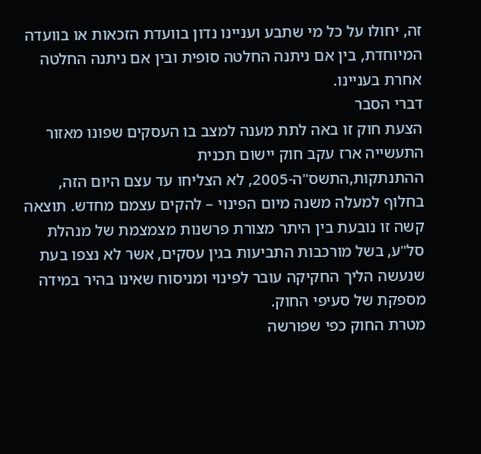זה, יחולו על כל מי שתבע ועניינו נדון בוועדת הזכאות או בוועדה המיוחדת, בין אם ניתנה החלטה סופית ובין אם ניתנה החלטה אחרת בעניינו.
דברי הסבר
הצעת חוק זו באה לתת מענה למצב בו העסקים שפונו מאזור התעשייה ארז עקב חוק יישום תכנית ההתנתקות,התשס"ה-2005, לא הצליחו עד עצם היום הזה, בחלוף למעלה משנה מיום הפינוי – להקים עצמם מחדש. תוצאה קשה זו נובעת בין היתר מצורת פרשנות מצמצמת של מנהלת סל"ע, בשל מורכבות התביעות בגין עסקים, אשר לא נצפו בעת שנעשה הליך החקיקה עובר לפינוי ומניסוח שאינו בהיר במידה מספקת של סעיפי החוק.
מטרת החוק כפי שפורשה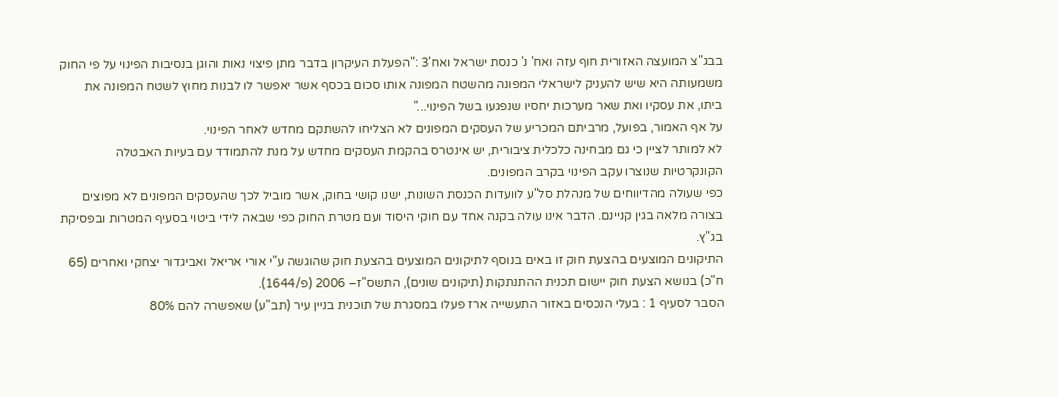בבג"צ המועצה האזורית חוף עזה ואח' נ' כנסת ישראל ואח'3 :"הפעלת העיקרון בדבר מתן פיצוי נאות והוגן בנסיבות הפינוי על פי החוק משמעותה היא שיש להעניק לישראלי המפונה מהשטח המפונה אותו סכום בכסף אשר יאפשר לו לבנות מחוץ לשטח המפונה את ביתו, את עסקיו ואת שאר מערכות יחסיו שנפגעו בשל הפינוי..."
על אף האמור, בפועל, מרביתם המכריע של העסקים המפונים לא הצליחו להשתקם מחדש לאחר הפינוי.
לא למותר לציין כי גם מבחינה כלכלית ציבורית, יש אינטרס בהקמת העסקים מחדש על מנת להתמודד עם בעיות האבטלה הקונקרטיות שנוצרו עקב הפינוי בקרב המפונים.
כפי שעולה מהדיווחים של מנהלת סל"ע לוועדות הכנסת השונות, ישנו קושי בחוק, אשר מוביל לכך שהעסקים המפונים לא מפוצים בצורה מלאה בגין קניינם. הדבר אינו עולה בקנה אחד עם חוקי היסוד ועם מטרת החוק כפי שבאה לידי ביטוי בסעיף המטרות ובפסיקת בג"ץ.
התיקונים המוצעים בהצעת חוק זו באים בנוסף לתיקונים המוצעים בהצעת חוק שהוגשה ע"י אורי אריאל ואביגדור יצחקי ואחרים (65 ח"כ) בנושא הצעת חוק יישום תכנית ההתנתקות (תיקונים שונים), התשס"ז– 2006 (פ/1644).
הסבר לסעיף 1 : בעלי הנכסים באזור התעשייה ארז פעלו במסגרת של תוכנית בניין עיר (תב"ע) שאפשרה להם 80%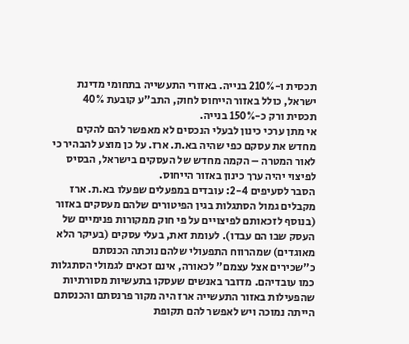תכסית ו-210% בנייה. באזורי התעשייה בתחומי מדינת ישראל, כולל באזור הייחוס לחוק, התב"ע קובעת 40% תכסית ורק כ-150% בנייה.
אי מתן ערכי כינון לבעלי הנכסים לא מאפשר להם להקים מחדש את עסקם כפי שהיה בא.ת. ארז. על כן מוצע להבהיר כי לאור המטרה – הקמה מחדש של העסקים בישראל, הבסיס לפיצוי יהיה ערך כינון באזור הייחוס.
הסבר לסעיפים 2-4: עובדים במפעלים שפעלו בא.ת. ארז מקבלים גמול הסתגלות בגין הפיטורים שלהם מעסקים באזור (בנוסף לזכאותם לפיצויים על פי חוק ממקורות פנימיים של העסק שבו הם עבדו). לעומת זאת, בעלי עסקים (בעיקר הלא מאוגדים) שמהרווח התפעולי שלהם נוכתה הכנסתם כ"שכירים אצל עצמם" לכאורה, אינם זכאים לגמולי הסתגלות כמו עובדיהם. מדובר באנשים שעסקו בתעשיות מסורתיות שהפעילות באזור התעשייה ארז היה מקור פרנסתם והכנסתם הייתה נמוכה ויש לאפשר להם תקופת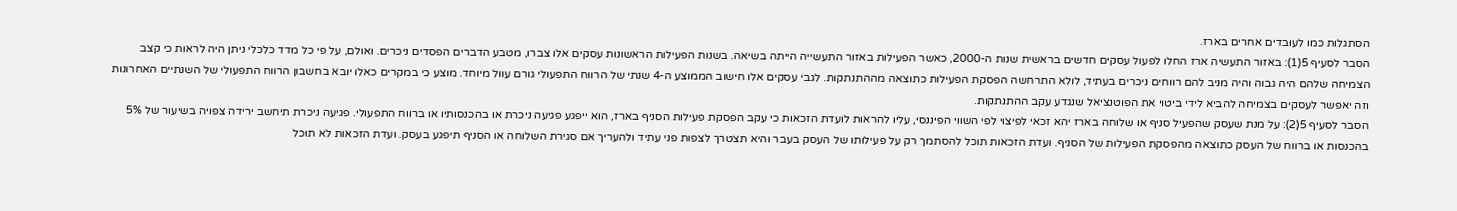הסתגלות כמו לעובדים אחרים בארז.
הסבר לסעיף 5(1): באזור התעשיה ארז החלו לפעול עסקים חדשים בראשית שנות ה-2000, כאשר הפעילות באזור התעשייה הייתה בשיאה. בשנות הפעילות הראשונות עסקים אלו צברו, מטבע הדברים הפסדים ניכרים. ואולם, על פי כל מדד כלכלי ניתן היה לראות כי קצב הצמיחה שלהם היה גבוה והיה מניב להם רווחים ניכרים בעתיד, לולא התרחשה הפסקת הפעילות כתוצאה מההתנתקות. לגבי עסקים אלו חישוב הממוצע ה-4 שנתי של הרווח התפעולי גורם עוול מיוחד. מוצע כי במקרים כאלו יובא בחשבון הרווח התפעולי של השנתיים האחרונות וזה יאפשר לעסקים בצמיחה להביא לידי ביטוי את הפוטנציאל שנגדע עקב ההתנתקות.
הסבר לסעיף 5(2): על מנת שעסק שהפעיל סניף או שלוחה בארז יהא זכאי לפיצוי לפי השווי הפיננסי, עליו להראות לועדת הזכאות כי עקב הפסקת פעילות הסניף בארז, הוא ייפגע פגיעה ניכרת או בהכנסותיו או ברווח התפעולי. פגיעה ניכרת תיחשב ירידה צפויה בשיעור של 5% בהכנסות או ברווח של העסק כתוצאה מהפסקת הפעילות של הסניף. ועדת הזכאות תוכל להסתמך רק על פעילותו של העסק בעבר והיא תצטרך לצפות פני עתיד ולהעריך אם סגירת השלוחה או הסניף תיפגע בעסק. ועדת הזכאות לא תוכל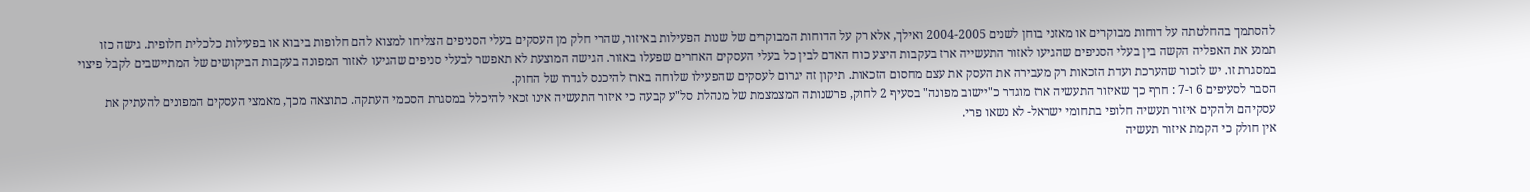להסתמך בהחלטתה על דוחות מבוקרים או מאזני בוחן לשנים 2004-2005 ואילך, אלא רק על הדוחות המבוקרים של שנות הפעילות באיזור, שהרי חלק מן העסקים בעלי הסניפים הצליחו למצוא להם חלופות ביבוא או בפעילות כלכלית חלופית. גישה כזו תמנע את האפליה הקשה בין בעלי הסניפים שהגיעו לאזור התעשייה ארז בעקבות היצע כוח האדם לבין כל בעלי העסקים האחרים שפעלו באזור. הגישה המוצעת לא תאפשר לבעלי סניפים שהגיעו לאזור המפונה בעקבות הביקושים של המתיישבים לקבל פיצוי במסגרת זו. יש לזכור שהערכת ועדת הזכאות רק מעבירה את העסק את עצם מחסום הזכאות. תיקון זה יגרום לעסקים שהפעילו שלוחה בארז להיכנס לגדרו של החוק.
הסבר לסעיפים 6 ו-7 : חרף כך שאיזור התעשיה ארז מוגדר כ"יישוב מפונה" בסעיף 2 לחוק, פרשנותה המצמצמת של מנהלת סל"ע קבעה כי איזור התעשיה אינו זכאי להיכלל במסגרת הסכמי העתקה. כתוצאה מכך, מאמצי העסקים המפונים להעתיק את עסקיהם ולהקים איזור תעשיה חלופי בתחומי ישראל- לא נשאו פרי.
אין חולק כי הקמת איזור תעשיה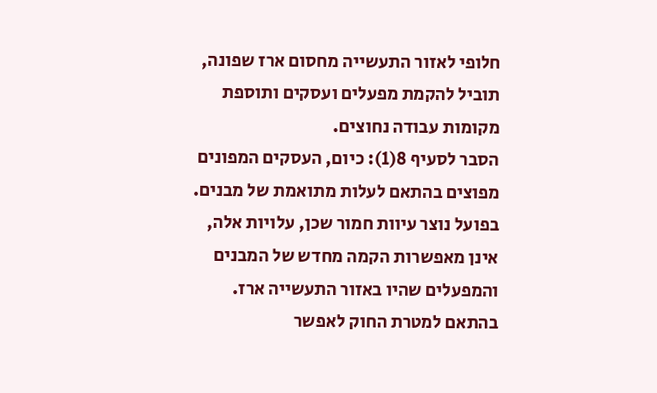חלופי לאזור התעשייה מחסום ארז שפונה, תוביל להקמת מפעלים ועסקים ותוספת מקומות עבודה נחוצים.
הסבר לסעיף 8(1): כיום, העסקים המפונים מפוצים בהתאם לעלות מתואמת של מבנים. בפועל נוצר עיוות חמור שכן, עלויות אלה, אינן מאפשרות הקמה מחדש של המבנים והמפעלים שהיו באזור התעשייה ארז.
בהתאם למטרת החוק לאפשר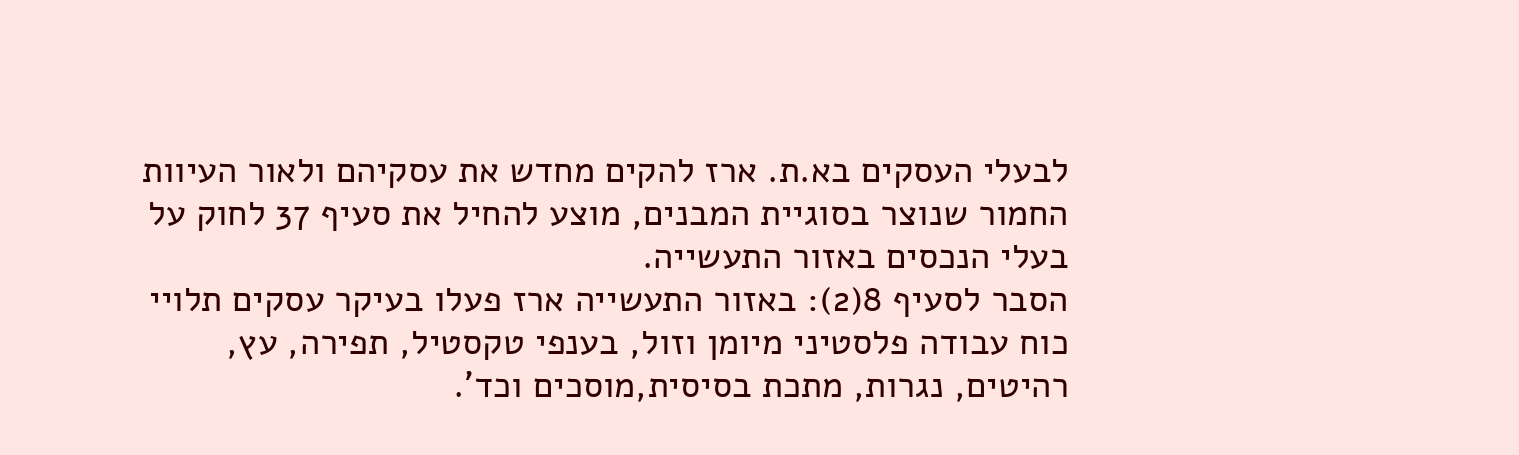לבעלי העסקים בא.ת. ארז להקים מחדש את עסקיהם ולאור העיוות החמור שנוצר בסוגיית המבנים, מוצע להחיל את סעיף 37 לחוק על בעלי הנכסים באזור התעשייה.
הסבר לסעיף 8(2): באזור התעשייה ארז פעלו בעיקר עסקים תלויי כוח עבודה פלסטיני מיומן וזול, בענפי טקסטיל, תפירה, עץ, רהיטים, נגרות, מתכת בסיסית,מוסכים וכד'.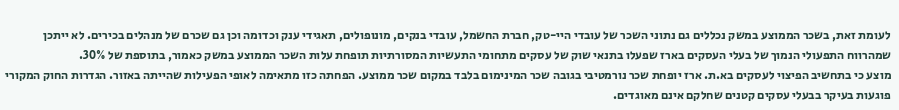לעומת זאת, בשכר הממוצע במשק נכללים גם נתוני השכר של עובדי היי-טק, חברת החשמל, עובדי בנקים, מונופולים, תאגידי ענק וכדומה וכן גם שכרם של מנהלים בכירים. לא ייתכן שמהרווח התפעולי הנמוך של בעלי העסקים בארז שפעלו בתנאי שוק של עסקים מתחומי התעשיות המסורתיות תופחת עלות השכר הממוצע במשק כאמור, בתוספת של 30%.
מוצע כי בתחשיב הפיצוי לעסקים בא.ת. ארז יופחת שכר נורמטיבי בגובה שכר המינימום בלבד במקום שכר ממוצע. הפחתה כזו מתאימה לאופי הפעילות שהייתה באזור. הגדרות החוק המקורי פוגעות בעיקר בבעלי עסקים קטנים שחלקם אינם מאוגדים.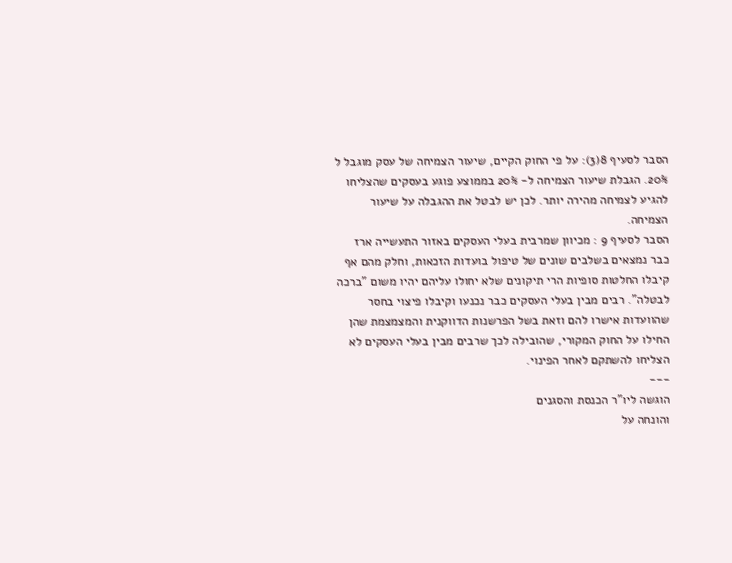הסבר לסעיף 8(3): על פי החוק הקיים, שיעור הצמיחה של עסק מוגבל ל 20%. הגבלת שיעור הצמיחה ל- 20% בממוצע פוגע בעסקים שהצליחו להגיע לצמיחה מהירה יותר. לכן יש לבטל את ההגבלה על שיעור הצמיחה.
הסבר לסעיף 9 : מכיוון שמרבית בעלי העסקים באזור התעשייה ארז כבר נמצאים בשלבים שונים של טיפול בועדות הזכאות, וחלק מהם אף קיבלו החלטות סופיות הרי תיקונים שלא יחולו עליהם יהיו משום "ברכה לבטלה". רבים מבין בעלי העסקים כבר נכנעו וקיבלו פיצוי בחסר שהוועדות אישרו להם וזאת בשל הפרשנות הדווקנית והמצמצמת שהן החילו על החוק המקורי, שהובילה לכך שרבים מבין בעלי העסקים לא הצליחו להשתקם לאחר הפינוי.
---
הוגשה ליו"ר הכנסת והסגנים
והונחה על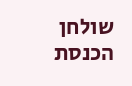שולחן הכנסת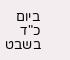ביום
כ"ד בשבט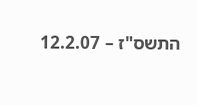התשס"ז – 12.2.07